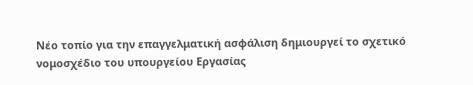Νέο τοπίο για την επαγγελματική ασφάλιση δημιουργεί το σχετικό νομοσχέδιο του υπουργείου Εργασίας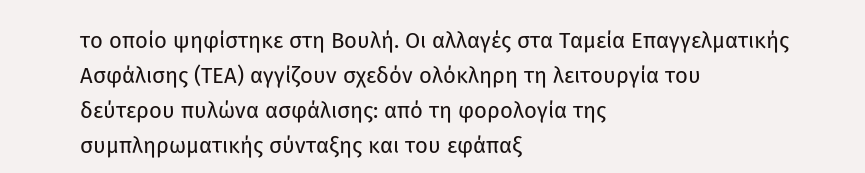το οποίο ψηφίστηκε στη Βουλή. Οι αλλαγές στα Ταμεία Επαγγελματικής Ασφάλισης (ΤΕΑ) αγγίζουν σχεδόν ολόκληρη τη λειτουργία του δεύτερου πυλώνα ασφάλισης: από τη φορολογία της συμπληρωματικής σύνταξης και του εφάπαξ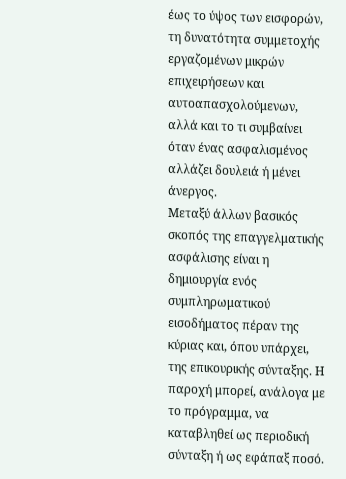έως το ύψος των εισφορών, τη δυνατότητα συμμετοχής εργαζομένων μικρών επιχειρήσεων και αυτοαπασχολούμενων, αλλά και το τι συμβαίνει όταν ένας ασφαλισμένος αλλάζει δουλειά ή μένει άνεργος.
Μεταξύ άλλων βασικός σκοπός της επαγγελματικής ασφάλισης είναι η δημιουργία ενός συμπληρωματικού εισοδήματος πέραν της κύριας και, όπου υπάρχει, της επικουρικής σύνταξης. Η παροχή μπορεί, ανάλογα με το πρόγραμμα, να καταβληθεί ως περιοδική σύνταξη ή ως εφάπαξ ποσό.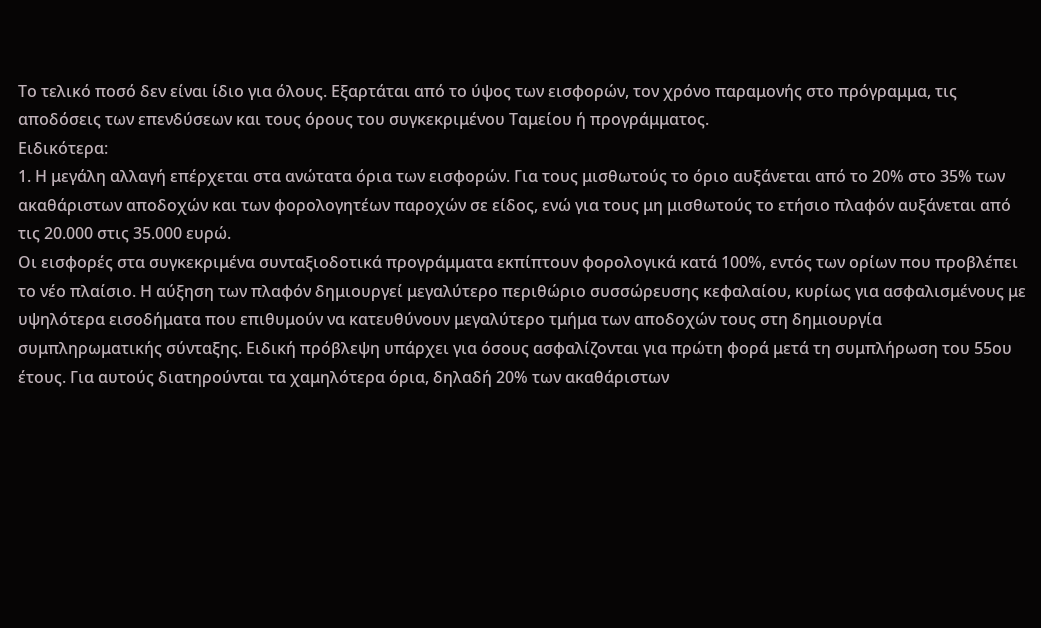Το τελικό ποσό δεν είναι ίδιο για όλους. Εξαρτάται από το ύψος των εισφορών, τον χρόνο παραμονής στο πρόγραμμα, τις αποδόσεις των επενδύσεων και τους όρους του συγκεκριμένου Ταμείου ή προγράμματος.
Ειδικότερα:
1. Η μεγάλη αλλαγή επέρχεται στα ανώτατα όρια των εισφορών. Για τους μισθωτούς το όριο αυξάνεται από το 20% στο 35% των ακαθάριστων αποδοχών και των φορολογητέων παροχών σε είδος, ενώ για τους μη μισθωτούς το ετήσιο πλαφόν αυξάνεται από τις 20.000 στις 35.000 ευρώ.
Οι εισφορές στα συγκεκριμένα συνταξιοδοτικά προγράμματα εκπίπτουν φορολογικά κατά 100%, εντός των ορίων που προβλέπει το νέο πλαίσιο. Η αύξηση των πλαφόν δημιουργεί μεγαλύτερο περιθώριο συσσώρευσης κεφαλαίου, κυρίως για ασφαλισμένους με υψηλότερα εισοδήματα που επιθυμούν να κατευθύνουν μεγαλύτερο τμήμα των αποδοχών τους στη δημιουργία συμπληρωματικής σύνταξης. Ειδική πρόβλεψη υπάρχει για όσους ασφαλίζονται για πρώτη φορά μετά τη συμπλήρωση του 55ου έτους. Για αυτούς διατηρούνται τα χαμηλότερα όρια, δηλαδή 20% των ακαθάριστων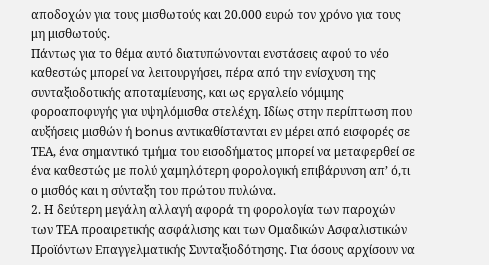αποδοχών για τους μισθωτούς και 20.000 ευρώ τον χρόνο για τους μη μισθωτούς.
Πάντως για το θέμα αυτό διατυπώνονται ενστάσεις αφού το νέο καθεστώς μπορεί να λειτουργήσει, πέρα από την ενίσχυση της συνταξιοδοτικής αποταμίευσης, και ως εργαλείο νόμιμης φοροαποφυγής για υψηλόμισθα στελέχη. Ιδίως στην περίπτωση που αυξήσεις μισθών ή bonus αντικαθίστανται εν μέρει από εισφορές σε ΤΕΑ, ένα σημαντικό τμήμα του εισοδήματος μπορεί να μεταφερθεί σε ένα καθεστώς με πολύ χαμηλότερη φορολογική επιβάρυνση απ’ ό,τι ο μισθός και η σύνταξη του πρώτου πυλώνα.
2. Η δεύτερη μεγάλη αλλαγή αφορά τη φορολογία των παροχών των ΤΕΑ προαιρετικής ασφάλισης και των Ομαδικών Ασφαλιστικών Προϊόντων Επαγγελματικής Συνταξιοδότησης. Για όσους αρχίσουν να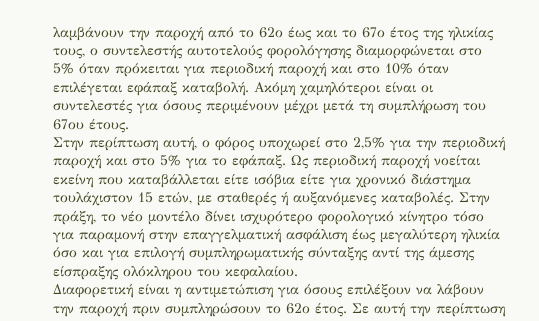λαμβάνουν την παροχή από το 62ο έως και το 67ο έτος της ηλικίας τους, ο συντελεστής αυτοτελούς φορολόγησης διαμορφώνεται στο 5% όταν πρόκειται για περιοδική παροχή και στο 10% όταν επιλέγεται εφάπαξ καταβολή. Ακόμη χαμηλότεροι είναι οι συντελεστές για όσους περιμένουν μέχρι μετά τη συμπλήρωση του 67ου έτους.
Στην περίπτωση αυτή, ο φόρος υποχωρεί στο 2,5% για την περιοδική παροχή και στο 5% για το εφάπαξ. Ως περιοδική παροχή νοείται εκείνη που καταβάλλεται είτε ισόβια είτε για χρονικό διάστημα τουλάχιστον 15 ετών, με σταθερές ή αυξανόμενες καταβολές. Στην πράξη, το νέο μοντέλο δίνει ισχυρότερο φορολογικό κίνητρο τόσο για παραμονή στην επαγγελματική ασφάλιση έως μεγαλύτερη ηλικία όσο και για επιλογή συμπληρωματικής σύνταξης αντί της άμεσης είσπραξης ολόκληρου του κεφαλαίου.
Διαφορετική είναι η αντιμετώπιση για όσους επιλέξουν να λάβουν την παροχή πριν συμπληρώσουν το 62ο έτος. Σε αυτή την περίπτωση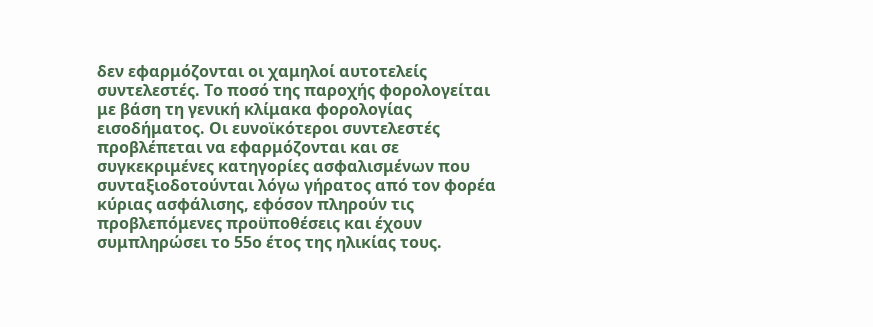δεν εφαρμόζονται οι χαμηλοί αυτοτελείς συντελεστές. Το ποσό της παροχής φορολογείται με βάση τη γενική κλίμακα φορολογίας εισοδήματος. Οι ευνοϊκότεροι συντελεστές προβλέπεται να εφαρμόζονται και σε συγκεκριμένες κατηγορίες ασφαλισμένων που συνταξιοδοτούνται λόγω γήρατος από τον φορέα κύριας ασφάλισης, εφόσον πληρούν τις προβλεπόμενες προϋποθέσεις και έχουν συμπληρώσει το 55ο έτος της ηλικίας τους.